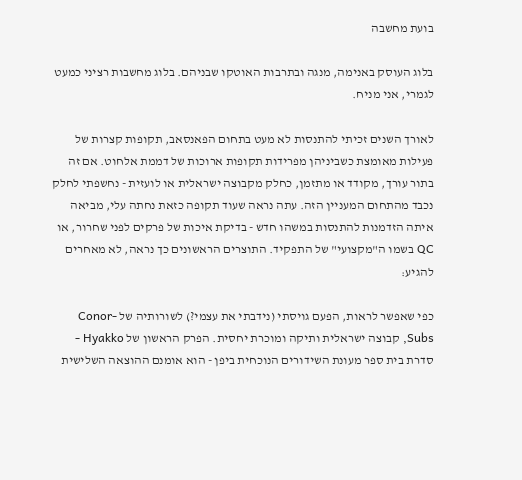בועת מחשבה

בלוג העוסק באנימה, מנגה ובתרבות האוטקו שבניהם. בלוג מחשבות רציני כמעט לגמרי, אני מניח.

לאורך השנים זכיתי להתנסות לא מעט בתחום הפאנסאב, תקופות קצרות של פעילות מאומצת כשביניהן מפרידות תקופות ארוכות של דממת אלחוט. אם זה בתור עורך, מקודד או מתזמן, כחלק מקבוצה ישראלית או לועזית - נחשפתי לחלק נכבד מהתחום המעניין הזה. עתה נראה שעוד תקופה כזאת נחתה עלי, מביאה איתה הזדמנות להתנסות במשהו חדש - בדיקת איכות של פרקים לפני שחרור, או QC בשמו ה"מקצועי" של התפקיד. התוצרים הראשונים כך נראה, לא מאחרים להגיע:

כפי שאפשר לראות, הפעם גויסתי (נידבתי את עצמי?) לשורותיה של Conor-Subs, קבוצה ישראלית ותיקה ומוכרת יחסית. הפרק הראשון של Hyakko - סדרת בית ספר מעונת השידורים הנוכחית ביפן - הוא אומנם ההוצאה השלישית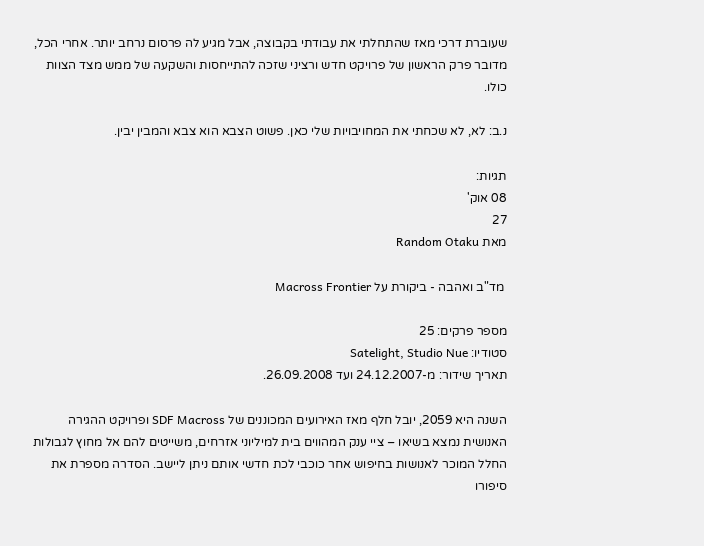שעוברת דרכי מאז שהתחלתי את עבודתי בקבוצה, אבל מגיע לה פרסום נרחב יותר. אחרי הכל, מדובר פרק הראשון של פרויקט חדש ורציני שזכה להתייחסות והשקעה של ממש מצד הצוות כולו.

נ.ב: לא, לא שכחתי את המחויבויות שלי כאן. פשוט הצבא הוא צבא והמבין יבין.

תגיות:
08 אוק'
27
מאת Random Otaku

 מד"ב ואהבה - ביקורת על Macross Frontier

מספר פרקים: 25
סטודיו: Satelight, Studio Nue
תאריך שידור: מ-24.12.2007 ועד 26.09.2008.

השנה היא 2059, יובל חלף מאז האירועים המכוננים של SDF Macross ופרויקט ההגירה האנושית נמצא בשיאו – ציי ענק המהווים בית למיליוני אזרחים, משייטים להם אל מחוץ לגבולות החלל המוכר לאנושות בחיפוש אחר כוכבי לכת חדשי אותם ניתן ליישב. הסדרה מספרת את סיפורו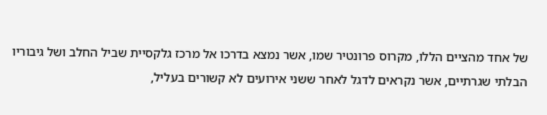של אחד מהציים הללו, מקרוס פרונטיר שמו, אשר נמצא בדרכו אל מרכז גלקסיית שביל החלב ושל גיבוריו הבלתי שגרתיים, אשר נקראים לדגל לאחר ששני אירועים לא קשורים בעליל,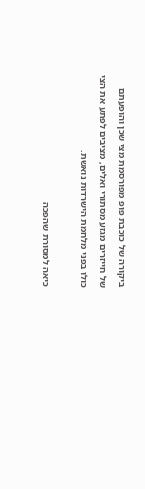ביקורה של כוכבת פופ מפורסמת מצי שכן והופעתם של חייזרים מגזע מסתורי ואלים, מציבים לפתע את הצי כולו בפני מלחמת הישרדות נואשת.

כיאה למסורת שהפכה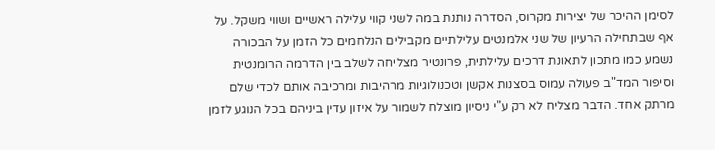לסימן ההיכר של יצירות מקרוס, הסדרה נותנת במה לשני קווי עלילה ראשיים ושווי משקל. על אף שבתחילה הרעיון של שני אלמנטים עלילתיים מקבילים הנלחמים כל הזמן על הבכורה נשמע כמו מתכון לתאונת דרכים עלילתית, פרונטיר מצליחה לשלב בין הדרמה הרומנטית וסיפור המד"ב פעולה עמוס בסצנות אקשן וטכנולוגיות מרהיבות ומרכיבה אותם לכדי שלם מרתק אחד. הדבר מצליח לא רק ע"י ניסיון מוצלח לשמור על איזון עדין ביניהם בכל הנוגע לזמן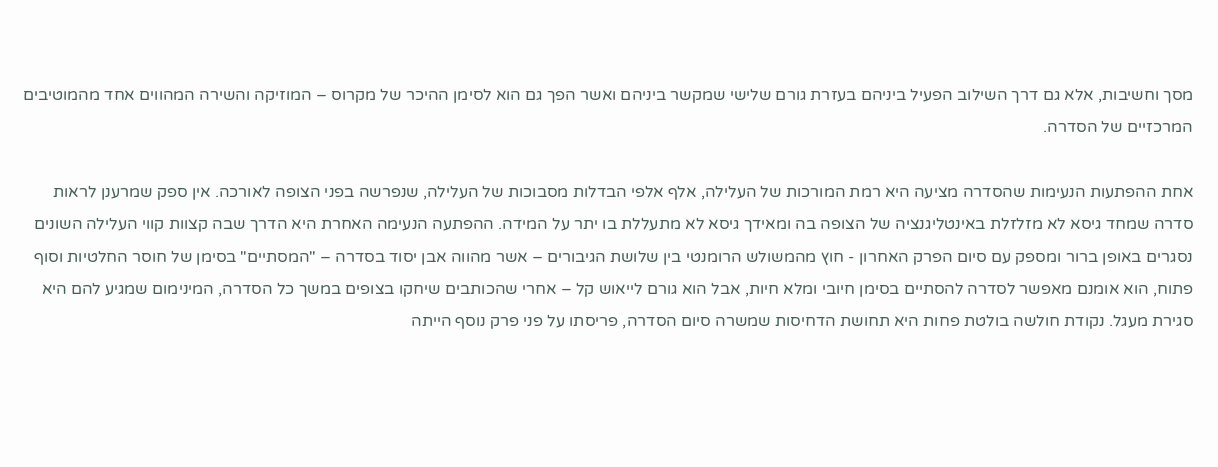מסך וחשיבות, אלא גם דרך השילוב הפעיל ביניהם בעזרת גורם שלישי שמקשר ביניהם ואשר הפך גם הוא לסימן ההיכר של מקרוס – המוזיקה והשירה המהווים אחד מהמוטיבים המרכזיים של הסדרה.

אחת ההפתעות הנעימות שהסדרה מציעה היא רמת המורכות של העלילה, אלף אלפי הבדלות מסבוכות של העלילה, שנפרשה בפני הצופה לאורכה. אין ספק שמרענן לראות סדרה שמחד גיסא לא מזלזלת באינטליגנציה של הצופה בה ומאידך גיסא לא מתעללת בו יתר על המידה. ההפתעה הנעימה האחרת היא הדרך שבה קצוות קווי העלילה השונים נסגרים באופן ברור ומספק עם סיום הפרק האחרון - חוץ מהמשולש הרומנטי בין שלושת הגיבורים – אשר מהווה אבן יסוד בסדרה – "המסתיים" בסימן של חוסר החלטיות וסוף פתוח, הוא אומנם מאפשר לסדרה להסתיים בסימן חיובי ומלא חיות, אבל הוא גורם לייאוש קל – אחרי שהכותבים שיחקו בצופים במשך כל הסדרה, המינימום שמגיע להם היא סגירת מעגל. נקודת חולשה בולטת פחות היא תחושת הדחיסות שמשרה סיום הסדרה, פריסתו על פני פרק נוסף הייתה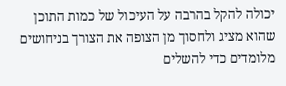יכולה להקל בהרבה על העיכול של כמות התוכן שהוא מציג ולחסוך מן הצופה את הצורך בניחושים מלומדים כדי להשלים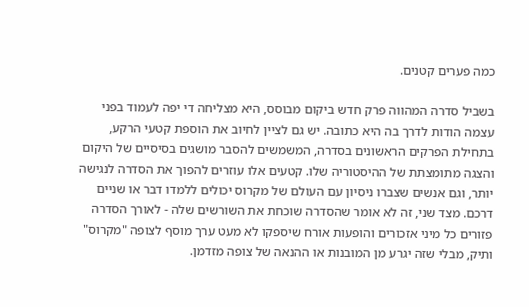כמה פערים קטנים.

בשביל סדרה המהווה פרק חדש ביקום מבוסס, היא מצליחה די יפה לעמוד בפני עצמה הודות לדרך בה היא כתובה. יש גם לציין לחיוב את הוספת קטעי הרקע, בתחילת הפרקים הראשונים בסדרה, המשמשים להסבר מושגים בסיסיים של היקום והצגה מתומצתת של ההיסטוריה שלו. קטעים אלו עוזרים להפוך את הסדרה לנגישה יותר, וגם אנשים שצברו ניסיון עם העולם של מקרוס יכולים ללמדו דבר או שניים דרכם. מצד שני, זה לא אומר שהסדרה שוכחת את השורשים שלה - לאורך הסדרה פזורים כל מיני אזכורים והופעות אורח שיספקו לא מעט ערך מוסף לצופה "מקרוס" ותיק, מבלי שזה יגרע מן המובנות או ההנאה של צופה מזדמן.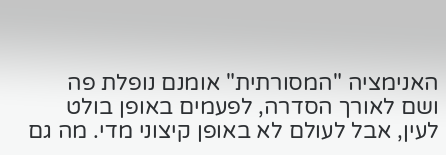האנימציה "המסורתית" אומנם נופלת פה ושם לאורך הסדרה, לפעמים באופן בולט לעין, אבל לעולם לא באופן קיצוני מדי. מה גם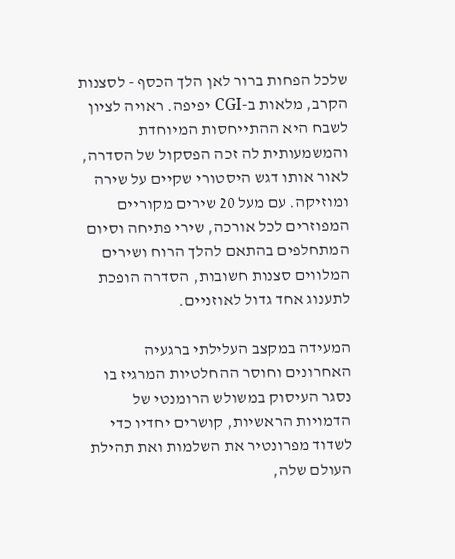שלכל הפחות ברור לאן הלך הכסף - לסצנות הקרב, מלאות ב-CGI יפיפה. ראויה לציון לשבח היא ההתייחסות המיוחדת והמשמעותית לה זכה הפסקול של הסדרה, לאור אותו דגש היסטורי שקיים על שירה ומוזיקה. עם מעל 20 שירים מקוריים המפוזרים לכל אורכה, שירי פתיחה וסיום המתחלפים בהתאם להלך הרוח ושירים המלווים סצנות חשובות, הסדרה הופכת לתענוג אחד גדול לאוזניים.

המעידה במקצב העלילתי ברגעיה האחרונים וחוסר ההחלטיות המרגיז בו נסגר העיסוק במשולש הרומנטי של הדמויות הראשיות, קושרים יחדיו כדי לשדוד מפרונטיר את השלמות ואת תהילת העולם שלה,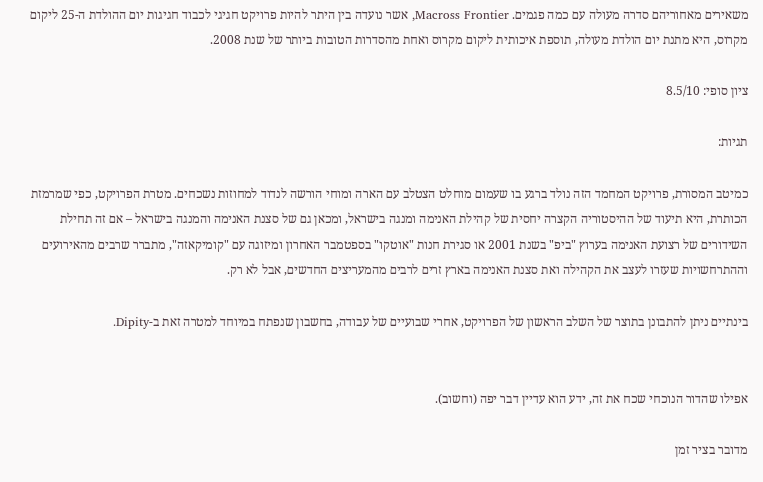משאירים מאחוריהם סדרה מעולה עם כמה פגמים. Macross Frontier, אשר נועדה בין היתר להיות פרויקט חגיגי לכבוד חגיגות יום ההולדת ה-25 ליקום מקרוס, היא מתנת יום הולדת מעולה, תוספת איכותית ליקום מקרוס ואחת מהסדרות הטובות ביותר של שנת 2008.

ציון סופי: 8.5/10

תגיות:

כמיטב המסורת, פרויקט המחמד הזה נולד ברגע בו שעמום מוחלט הצטלב עם הארה ומוחי הורשה לנדוד למחוזות נשכחים. מטרת הפרויקט, כפי שמרמזת הכותרת, היא תיעוד של ההיסטוריה הקצרה יחסית של קהילת האנימה ומנגה בישראל, ומכאן גם של סצנת האנימה והמנגה בישראל – אם זה תחילת השידורים של רצועת האנימה בערוץ "ביפ" בשנת 2001 או סגירת חנות "אוטקו" בספטמבר האחרון ומיזוגה עם "קומיקאזה", מתברר שרבים מהאירועים וההתרחשויות שעזרו לעצב את הקהילה ואת סצנת האנימה בארץ זרים לרבים מהמעריצים החדשים, אבל לא רק.

בינתיים ניתן להתבונן בתוצר של השלב הראשון של הפרויקט, אחרי שבועיים של עבודה, בחשבון שנפתח במיוחד למטרה זאת ב-Dipity.


אפילו שהדור הנוכחי שכח את זה, ידע הוא עדיין דבר יפה (וחשוב).

מדובר בציר זמן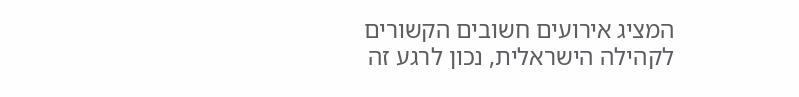המציג אירועים חשובים הקשורים לקהילה הישראלית, נכון לרגע זה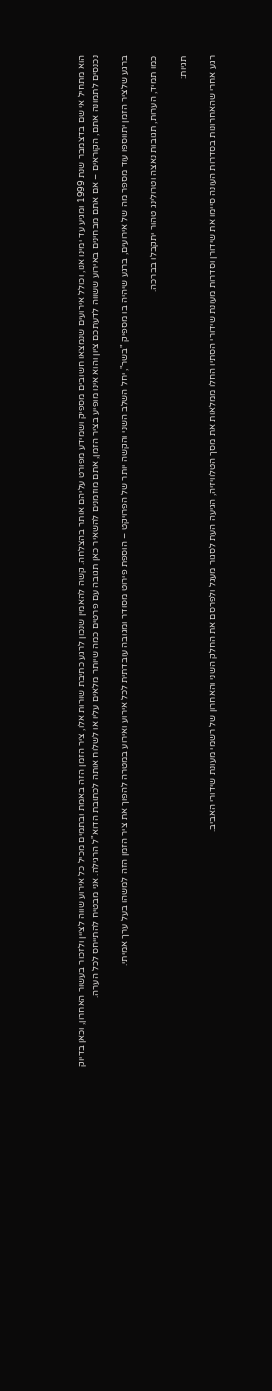הוא מתחיל אי שם בדצמבר שנת 1999 ומגיע עד ימינו אנו, וכולל אירועים שנמצאו חשובים מספיק ושמידע מפורט עליהם אותר בהצלחה. קשה להאמין שנכון לרגע כתיבת שורות אלו, ציר הזמן הזה באמת ובתמים מכיל כל אירוע שווה לציין ולזכור בעשור האחרון, וכאן בדיוק נכנסים לתמונה אתם, הקוראים – אם אתם מבחינים באירוע ששווה לדעתכם ציון והוא אינו מופיע בציר הזמן, אתם מוזמנים להשאיר כאן תגובה עם פרטים כמה שיותר מלאים עליו או לשלוח אותה לכתובת הדוא"ל הרגילה. אני מבטיח להתייחס לכל הערה.

ברגע שלציר הזמן יתווספו עוד מספר מה של אירועים, ברגע שיהיה בו מספיק "בשר", יחל השלב השני והקשה יותר של הפרויקט – הוספת פירוט מסודר ומגובה עובדתית לכל אירוע ואירוע במטרה להפוך את ציר הזמן הזה למשהו בעל ערך אמיתי.

כמו תמיד, הערות, תגובות נאצה וטרולינג טהור יתקבלו בברכה.

תגיות:

רגע אחרי שהאחרונות בסדרות העונה סיימו את שידורן וסדרות מעונת שידורי הסתיו החלו ממלאות את מסך הטלוויזיה, הגיעה העת לסגור מעגל ולפרסם את החלק השני והאחרון של רשמי מעונת שידורי האביב.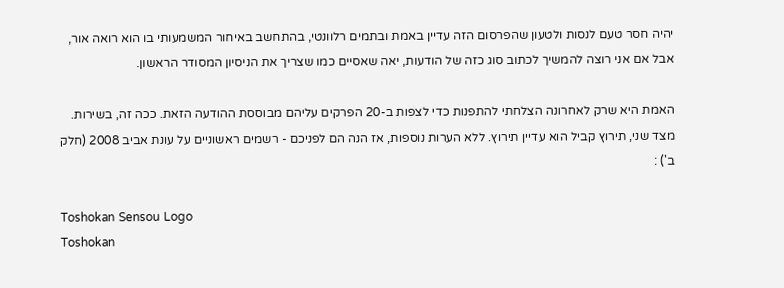יהיה חסר טעם לנסות ולטעון שהפרסום הזה עדיין באמת ובתמים רלוונטי, בהתחשב באיחור המשמעותי בו הוא רואה אור, אבל אם אני רוצה להמשיך לכתוב סוג כזה של הודעות, יאה שאסיים כמו שצריך את הניסיון המסודר הראשון.

האמת היא שרק לאחרונה הצלחתי להתפנות כדי לצפות ב-20 הפרקים עליהם מבוססת ההודעה הזאת. ככה זה, בשירות. מצד שני, תירוץ קביל הוא עדיין תירוץ. ללא הערות נוספות, אז הנה הם לפניכם - רשמים ראשוניים על עונת אביב 2008 (חלק ב') :

Toshokan Sensou Logo
Toshokan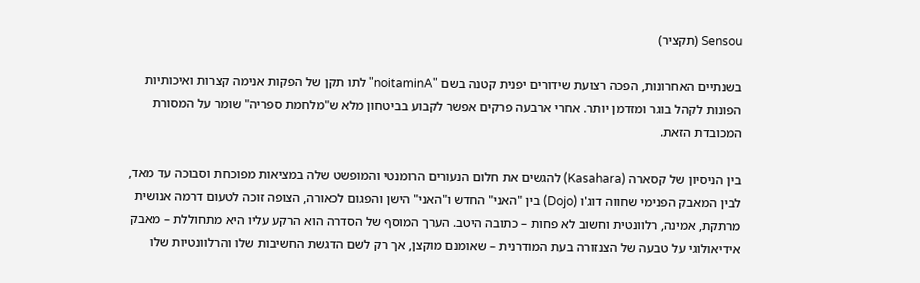Sensou (תקציר)

בשנתיים האחרונות, הפכה רצועת שידורים יפנית קטנה בשם "noitaminA" לתו תקן של הפקות אנימה קצרות ואיכותיות הפונות לקהל בוגר ומזדמן יותר. אחרי ארבעה פרקים אפשר לקבוע בביטחון מלא ש"מלחמת ספריה" שומר על המסורת המכובדת הזאת.

בין הניסיון של קסארה (Kasahara) להגשים את חלום הנעורים הרומנטי והמופשט שלה במציאות מפוכחת וסבוכה עד מאד, לבין המאבק הפנימי שחווה דוג'ו (Dojo) בין "האני" החדש ו"האני" הישן והפגום לכאורה, הצופה זוכה לטעום דרמה אנושית מרתקת, אמינה, רלוונטית וחשוב לא פחות – כתובה היטב. הערך המוסף של הסדרה הוא הרקע עליו היא מתחוללת – מאבק אידיאולוגי על טבעה של הצנזורה בעת המודרנית – שאומנם מוקצן, אך רק לשם הדגשת החשיבות שלו והרלוונטיות שלו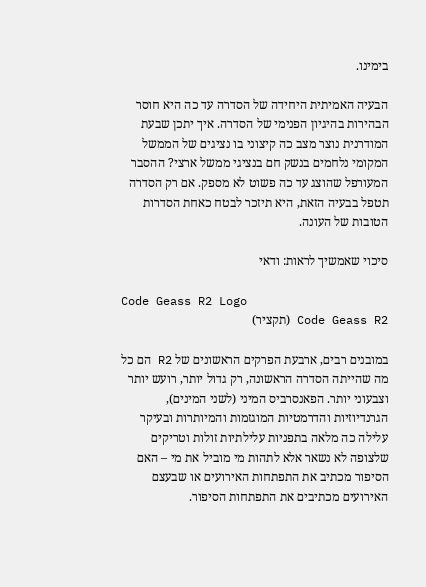בימינו.

הבעיה האמיתית היחידה של הסדרה עד כה היא חוסר הבהירות בהיגיון הפנימי של הסדרה. איך יתכן שבעת המודרנית נוצר מצב כה קיצוני בו נציגים של הממשל המקומי נלחמים בנשק חם בנציגי ממשל ארצי? ההסבר המעורפל שהוצג עד כה פשוט לא מספק. אם רק הסדרה תטפל בבעיה הזאת, היא תיזכר לבטח כאחת הסדרות הטובות של העונה.

סיכוי שאמשיך לראות: ודאי

Code Geass R2 Logo
Code Geass R2 (תקציר)

במובנים רבים, ארבעת הפרקים הראשונים של R2 הם כל מה שהייתה הסדרה הראשונה, רק גדול יותר, רועש יותר וצבעוני יותר. הפאנסרביס המיני (לשני המינים), הגרנדיוזיות והדרמטיות המוגזמות והמיותרות ובעיקר עלילה כה מלאה בתפניות עלילתיות זולות וטריקים שלצופה לא נשאר אלא לתהות מי מוביל את מי – האם הסיפור מכתיב את התפתחות האירועים או שבעצם האירועים מכתיבים את התפתחות הסיפור.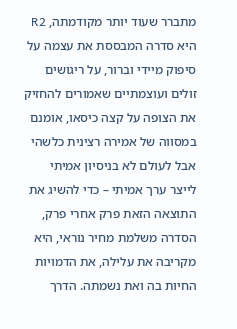מתברר שעוד יותר מקודמתה, R2 היא סדרה המבססת את עצמה על סיפוק מיידי וברור, על ריגושים זולים ועוצמתיים שאמורים להחזיק את הצופה על קצה כיסאו, אומנם במסווה של אמירה רצינית כלשהי אבל לעולם לא בניסיון אמיתי לייצר ערך אמיתי – כדי להשיג את התוצאה הזאת פרק אחרי פרק, הסדרה משלמת מחיר נוראי, היא מקריבה את עלילה, את הדמויות החיות בה ואת נשמתה. הדרך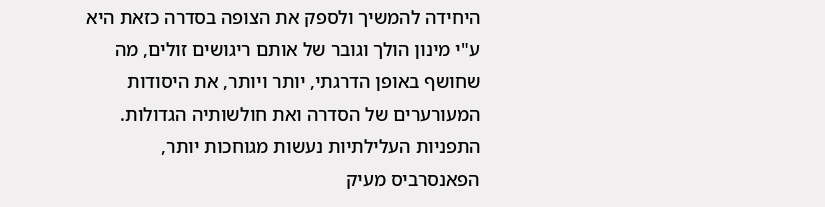היחידה להמשיך ולספק את הצופה בסדרה כזאת היא ע"י מינון הולך וגובר של אותם ריגושים זולים, מה שחושף באופן הדרגתי, יותר ויותר, את היסודות המעורערים של הסדרה ואת חולשותיה הגדולות. התפניות העלילתיות נעשות מגוחכות יותר, הפאנסרביס מעיק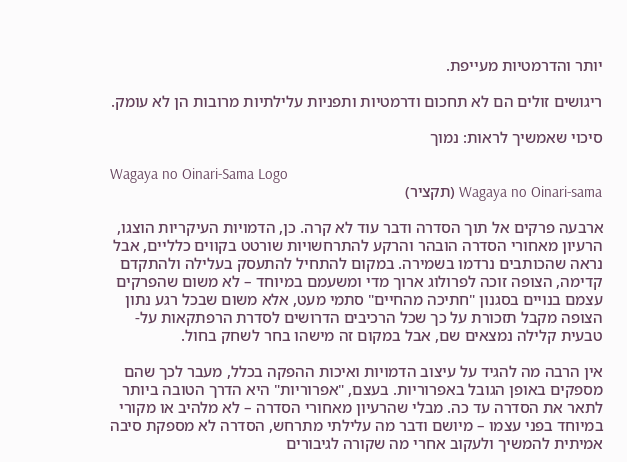יותר והדרמטיות מעייפת.

ריגושים זולים הם לא תחכום ודרמטיות ותפניות עלילתיות מרובות הן לא עומק.

סיכוי שאמשיך לראות: נמוך

Wagaya no Oinari-Sama Logo
Wagaya no Oinari-sama (תקציר)

ארבעה פרקים אל תוך הסדרה ודבר עוד לא קרה. כן, הדמויות העיקריות הוצגו, הרעיון מאחורי הסדרה הובהר והרקע להתרחשויות שורטט בקווים כלליים, אבל נראה שהכותבים נרדמו בשמירה. במקום להתחיל להתעסק בעלילה ולהתקדם קדימה, הצופה זוכה לפרולוג ארוך מדי ומשעמם במיוחד – לא משום שהפרקים עצמם בנויים בסגנון "חתיכה מהחיים" סתמי מעט, אלא משום שבכל רגע נתון הצופה מקבל תזכורת על כך שכל הרכיבים הדרושים לסדרת הרפתקאות על-טבעית קלילה נמצאים שם, אבל במקום זה מישהו בחר לשחק בחול.

אין הרבה מה להגיד על עיצוב הדמויות ואיכות ההפקה בכלל, מעבר לכך שהם מספקים באופן הגובל באפרוריות. בעצם, "אפרוריות" היא הדרך הטובה ביותר לתאר את הסדרה עד כה. מבלי שהרעיון מאחורי הסדרה – לא מלהיב או מקורי במיוחד בפני עצמו – מיושם ודבר מה עלילתי מתרחש, הסדרה לא מספקת סיבה אמיתית להמשיך ולעקוב אחרי מה שקורה לגיבורים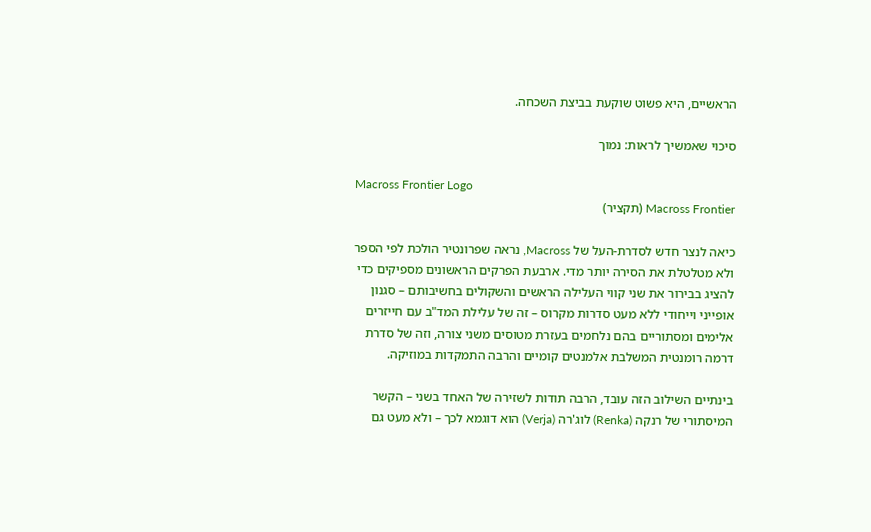הראשיים, היא פשוט שוקעת בביצת השכחה.

סיכוי שאמשיך לראות: נמוך

Macross Frontier Logo
Macross Frontier (תקציר)

כיאה לנצר חדש לסדרת-העל של Macross, נראה שפרונטיר הולכת לפי הספר ולא מטלטלת את הסירה יותר מדי. ארבעת הפרקים הראשונים מספיקים כדי להציג בבירור את שני קווי העלילה הראשים והשקולים בחשיבותם – סגנון אופייני וייחודי ללא מעט סדרות מקרוס – זה של עלילת המד"ב עם חייזרים אלימים ומסתוריים בהם נלחמים בעזרת מטוסים משני צורה, וזה של סדרת דרמה רומנטית המשלבת אלמנטים קומיים והרבה התמקדות במוזיקה.

בינתיים השילוב הזה עובד, הרבה תודות לשזירה של האחד בשני – הקשר המיסתורי של רנקה (Renka) לוג'רה (Verja) הוא דוגמא לכך – ולא מעט גם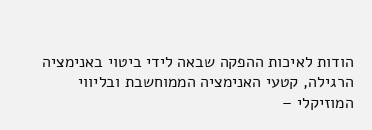הודות לאיכות ההפקה שבאה לידי ביטוי באנימציה הרגילה, קטעי האנימציה הממוחשבת ובליווי המוזיקלי –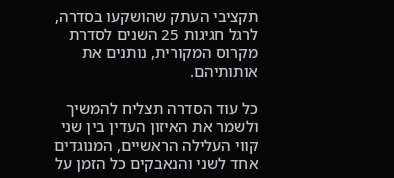תקציבי העתק שהושקעו בסדרה, לרגל חגיגות 25 השנים לסדרת מקרוס המקורית, נותנים את אותותיהם.

כל עוד הסדרה תצליח להמשיך ולשמר את האיזון העדין בין שני קווי העלילה הראשיים, המנוגדים אחד לשני והנאבקים כל הזמן על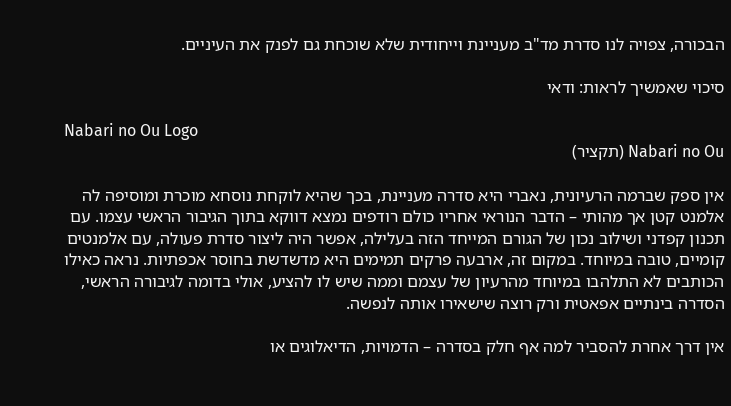הבכורה, צפויה לנו סדרת מד"ב מעניינת וייחודית שלא שוכחת גם לפנק את העיניים.

סיכוי שאמשיך לראות: ודאי

Nabari no Ou Logo
Nabari no Ou (תקציר)

אין ספק שברמה הרעיונית, נאברי היא סדרה מעניינת, בכך שהיא לוקחת נוסחא מוכרת ומוסיפה לה אלמנט קטן אך מהותי – הדבר הנוראי אחריו כולם רודפים נמצא דווקא בתוך הגיבור הראשי עצמו. עם תכנון קפדני ושילוב נכון של הגורם המייחד הזה בעלילה, אפשר היה ליצור סדרת פעולה, עם אלמנטים קומיים, טובה במיוחד. במקום זה, ארבעה פרקים תמימים היא מדשדשת בחוסר אכפתיות. נראה כאילו הכותבים לא התלהבו במיוחד מהרעיון של עצמם וממה שיש לו להציע, אולי בדומה לגיבורה הראשי, הסדרה בינתיים אפאטית ורק רוצה שישאירו אותה לנפשה.

אין דרך אחרת להסביר למה אף חלק בסדרה – הדמויות, הדיאלוגים או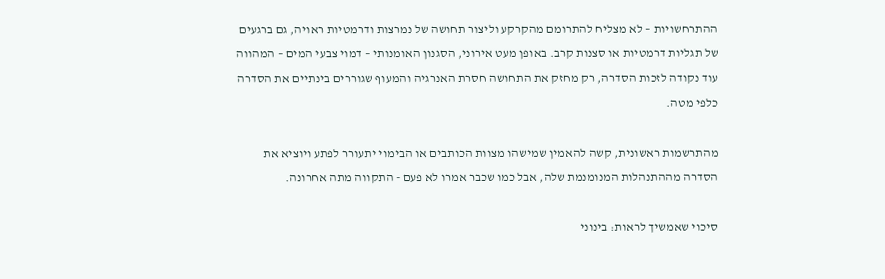ההתרחשויות – לא מצליח להתרומם מהקרקע וליצור תחושה של נמרצות ודרמטיות ראויה, גם ברגעים של תגליות דרמטיות או סצנות קרב. באופן מעט אירוני, הסגנון האומנותי – דמוי צבעי המים – המהווה עוד נקודה לזכות הסדרה, רק מחזק את התחושה חסרת האנרגיה והמעוף שגוררים בינתיים את הסדרה כלפי מטה.

מהתרשמות ראשונית, קשה להאמין שמישהו מצוות הכותבים או הבימוי יתעורר לפתע ויוציא את הסדרה מההתנהלות המנומנמת שלה, אבל כמו שכבר אמרו לא פעם - התקווה מתה אחרונה.

סיכוי שאמשיך לראות: בינוני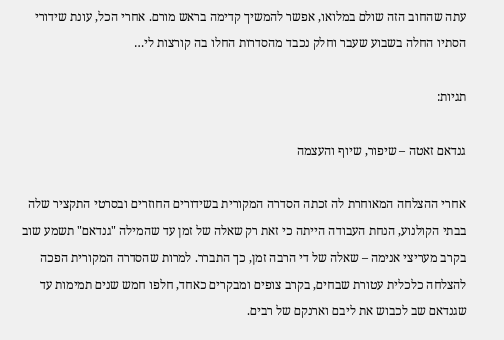עתה שהחוב הזה שולם במלואו, אפשר להמשיך קדימה בראש מורם. אחרי הכל, עונת שידורי הסתיו החלה בשבוע שעבר וחלק נכבד מהסדרות החלו בה קורצות לי…

תגיות:

גנדאם זאטה – שיפור, שיוף והעצמה

אחרי ההצלחה המאוחרת לה זכתה הסדרה המקורית בשידורים החוזרים ובסרטי התקציר שלה בבתי הקולנוע, הנחת העבודה הייתה כי זאת רק שאלה של זמן עד שהמילה "גנדאם" תשמע שוב בקרב מעריצי אנימה – שאלה של די הרבה זמן, כך התברר. למרות שהסדרה המקורית הפכה להצלחה כלכלית עטורת שבחים, בקרב צופים ומבקרים כאחד, חלפו חמש שנים תמימות עד שגנדאם שב לכבוש את ליבם וארנקם של רבים.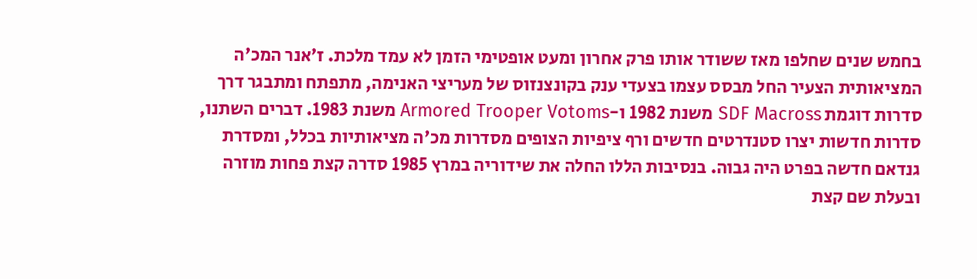בחמש שנים שחלפו מאז ששודר אותו פרק אחרון ומעט אופטימי הזמן לא עמד מלכת. ז'אנר המכ'ה המציאותית הצעיר החל מבסס עצמו בצעדי ענק בקונצנזוס של מעריצי האנימה, מתפתח ומתבגר דרך סדרות דוגמת SDF Macross משנת 1982 ו-Armored Trooper Votoms משנת 1983. דברים השתנו, סדרות חדשות יצרו סטנדרטים חדשים ורף ציפיות הצופים מסדרות מכ'ה מציאותיות בכלל, ומסדרת גנדאם חדשה בפרט היה גבוה. בנסיבות הללו החלה את שידוריה במרץ 1985 סדרה קצת פחות מוזרה ובעלת שם קצת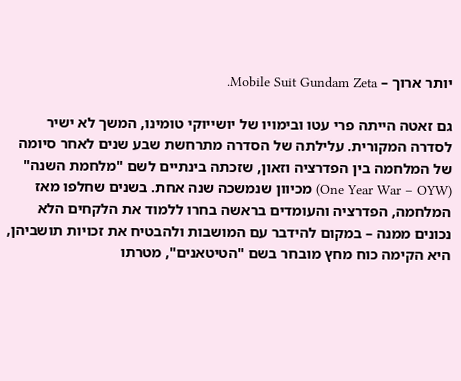יותר ארוך – Mobile Suit Gundam Zeta.

גם זאטה הייתה פרי עטו ובימויו של יושייוקי טומינו, המשך לא ישיר לסדרה המקורית. עלילתה של הסדרה מתרחשת שבע שנים לאחר סיומה של המלחמה בין הפדרציה וזאון, שזכתה בינתיים לשם "מלחמת השנה" (One Year War – OYW) מכיוון שנמשכה שנה אחת. בשנים שחלפו מאז המלחמה, הפדרציה והעומדים בראשה בחרו ללמוד את הלקחים הלא נכונים ממנה – במקום להידבר עם המושבות ולהבטיח את זכויות תושביהן, היא הקימה כוח מחץ מובחר בשם "הטיטאנים", מטרתו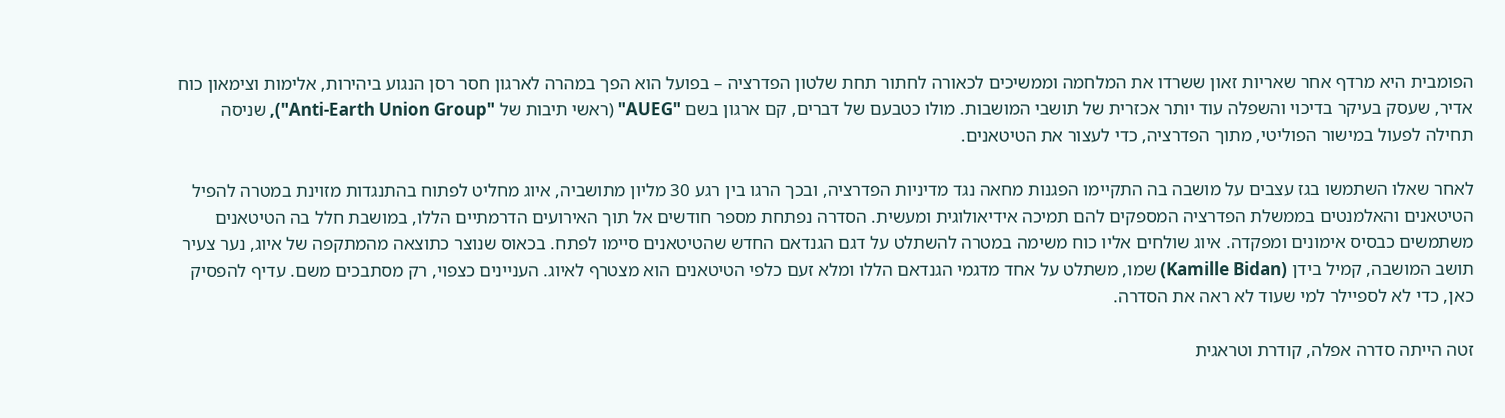הפומבית היא מרדף אחר שאריות זאון ששרדו את המלחמה וממשיכים לכאורה לחתור תחת שלטון הפדרציה – בפועל הוא הפך במהרה לארגון חסר רסן הנגוע ביהירות, אלימות וצימאון כוח אדיר, שעסק בעיקר בדיכוי והשפלה עוד יותר אכזרית של תושבי המושבות. מולו כטבעם של דברים, קם ארגון בשם "AUEG" (ראשי תיבות של "Anti-Earth Union Group"), שניסה תחילה לפעול במישור הפוליטי, מתוך הפדרציה, כדי לעצור את הטיטאנים.

לאחר שאלו השתמשו בגז עצבים על מושבה בה התקיימו הפגנות מחאה נגד מדיניות הפדרציה, ובכך הרגו בין רגע 30 מליון מתושביה, איוג מחליט לפתוח בהתנגדות מזוינת במטרה להפיל הטיטאנים והאלמנטים בממשלת הפדרציה המספקים להם תמיכה אידיאולוגית ומעשית. הסדרה נפתחת מספר חודשים אל תוך האירועים הדרמתיים הללו, במושבת חלל בה הטיטאנים משתמשים כבסיס אימונים ומפקדה. איוג שולחים אליו כוח משימה במטרה להשתלט על דגם הגנדאם החדש שהטיטאנים סיימו לפתח. בכאוס שנוצר כתוצאה מהמתקפה של איוג, נער צעיר תושב המושבה, קמיל בידן (Kamille Bidan) שמו, משתלט על אחד מדגמי הגנדאם הללו ומלא זעם כלפי הטיטאנים הוא מצטרף לאיוג. העניינים כצפוי, רק מסתבכים משם. עדיף להפסיק כאן, כדי לא לספיילר למי שעוד לא ראה את הסדרה.

זטה הייתה סדרה אפלה, קודרת וטראגית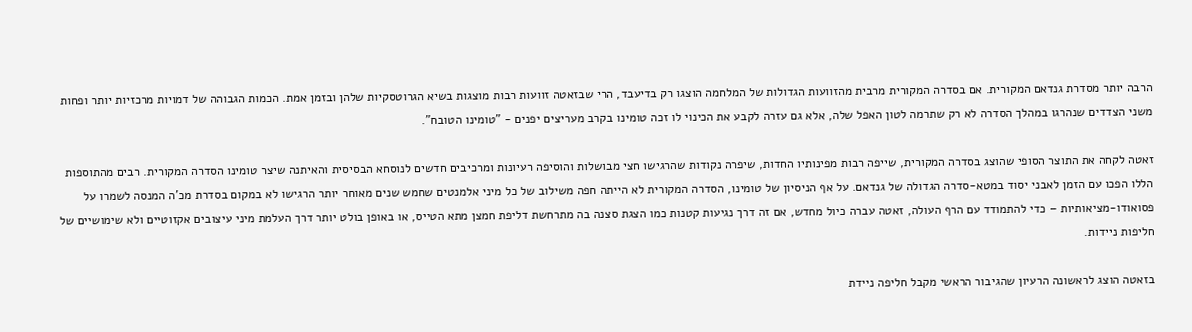הרבה יותר מסדרת גנדאם המקורית. אם בסדרה המקורית מרבית מהזוועות הגדולות של המלחמה הוצגו רק בדיעבד, הרי שבזאטה זוועות רבות מוצגות בשיא הגרוטסקיות שלהן ובזמן אמת. הכמות הגבוהה של דמויות מרכזיות יותר ופחות משני הצדדים שנהרגו במהלך הסדרה לא רק שתרמה לטון האפל שלה, אלא גם עזרה לקבע את הכינוי לו זכה טומינו בקרב מעריצים יפנים - "טומינו הטובח".

זאטה לקחה את התוצר הסופי שהוצג בסדרה המקורית, שייפה רבות מפינותיו החדות, שיפרה נקודות שהרגישו חצי מבושלות והוסיפה רעיונות ומרכיבים חדשים לנוסחא הבסיסית והאיתנה שיצר טומינו הסדרה המקורית. רבים מהתוספות הללו הפכו עם הזמן לאבני יסוד במטא-סדרה הגדולה של גנדאם. על אף הניסיון של טומינו, הסדרה המקורית לא הייתה חפה משילוב של כל מיני אלמנטים שחמש שנים מאוחר יותר הרגישו לא במקום בסדרת מכ'ה המנסה לשמרו על פסואודו-מציאותיות – כדי להתמודד עם הרף העולה, זאטה עברה כיול מחדש, אם זה דרך נגיעות קטנות כמו הצגת סצנה בה מתרחשת דליפת חמצן מתא הטייס, או באופן בולט יותר דרך העלמת מיני עיצובים אקזוטיים ולא שימושיים של חליפות ניידות.

בזאטה הוצג לראשונה הרעיון שהגיבור הראשי מקבל חליפה ניידת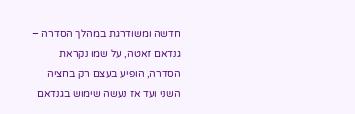חדשה ומשודרגת במהלך הסדרה – גנדאם זאטה, על שמו נקראת הסדרה, הופיע בעצם רק בחציה השני ועד אז נעשה שימוש בגנדאם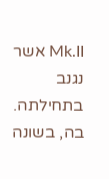Mk.II אשר נגנב בתחילתה. בה, בשונה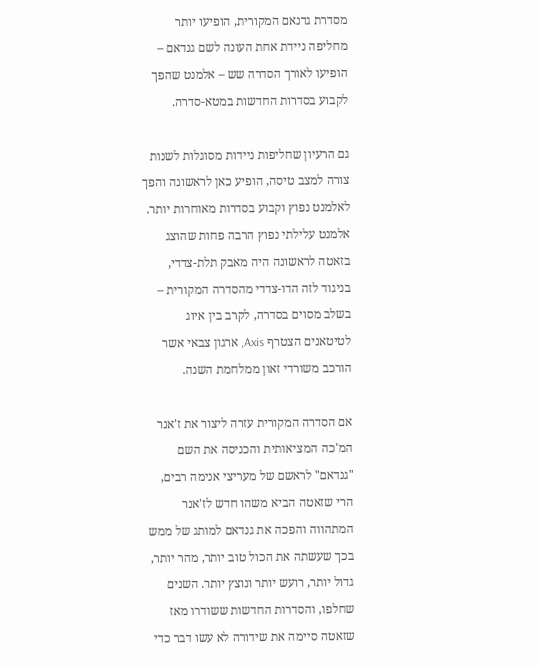מסדרת גדנאם המקורית, הופיעו יותר מחליפה ניידת אחת העונה לשם גנדאם – הופיעו לאורך הסדרה שש – אלמנט שהפך לקבוע בסדרות החדשות במטא-סדרה.

גם הרעיון שחליפות ניידות מסוגלות לשנות צורה למצב טיסה, הופיע כאן לראשונה והפך לאלמנט נפוץ וקבוע בסדרות מאוחרות יותר. אלמנט עלילתי נפוץ הרבה פחות שהוצג בזאטה לראשונה היה מאבק תלת-צדדי, בניגוד לזה הדו-צדדי מהסדרה המקורית – בשלב מסוים בסדרה, לקרב בין איוג לטיטאנים הצטרף Axis, ארגון צבאי אשר הורכב משורדי זאון ממלחמת השנה.

אם הסדרה המקורית עזרה ליצור את ז'אנר המ'כה המציאותית והכניסה את השם "גנדאם" לראשם של מעריצי אנימה רבים, הרי שזאטה הביא משהו חדש לז'אנר המתהווה והפכה את גנדאם למותג של ממש בכך שעשתה את הכול טוב יותר, מהר יותר, גדול יותר, רועש יותר ונוצץ יותר. השנים שחלפו, והסדרות החדשות ששודרו מאז שזאטה סיימה את שידורה לא עשו דבר כדי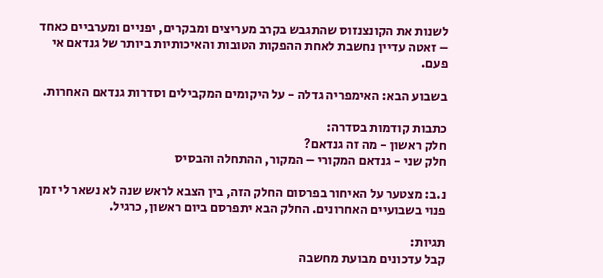לשנות את הקונצנזוס שהתגבש בקרב מעריצים ומבקרים, יפניים ומערביים כאחד – זאטה עדיין נחשבת לאחת ההפקות הטובות והאיכותיות ביותר של גנדאם אי פעם.

בשבוע הבא: האימפריה גדלה - על היקומים המקבילים וסדרות גנדאם האחרות.

כתבות קודמות בסדרה:
חלק ראשון - מה זה גנדאם?
חלק שני - גנדאם המקורי – המקור, ההתחלה והבסיס

נ.ב: מצטער על האיחור בפרסום החלק הזה, בין הצבא לראש שנה לא נשאר לי זמן פנוי בשבועיים האחרונים. החלק הבא יתפרסם ביום ראשון, כרגיל.

תגיות:
קבל עדכונים מבועת מחשבה